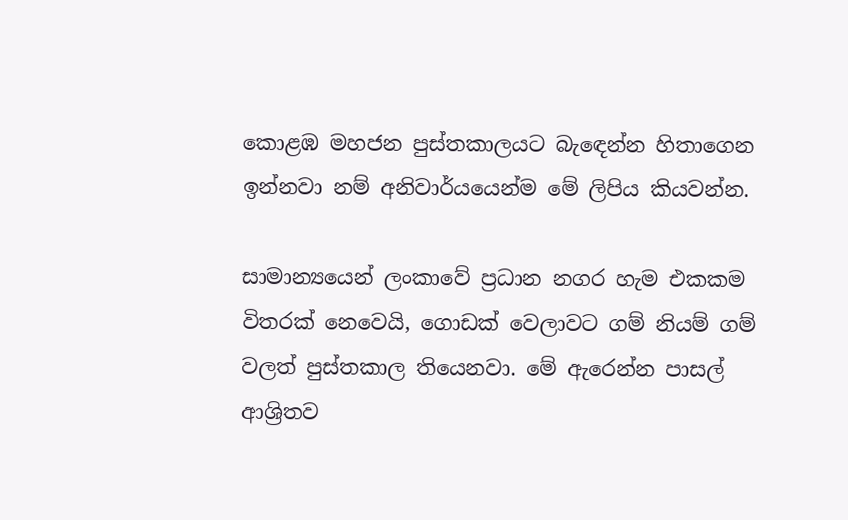කොළඹ මහජන පුස්තකාලයට බැඳෙන්න හිතාගෙන ඉන්නවා නම් අනිවාර්යයෙන්ම මේ ලිපිය කියවන්න.

සාමාන්‍යයෙන් ලංකාවේ ප්‍රධාන නගර හැම එකකම විතරක් නෙවෙයි, ගොඩක් වෙලාවට ගම් නියම් ගම් වලත් පුස්තකාල තියෙනවා. මේ ඇරෙන්න පාසල් ආශ්‍රිතව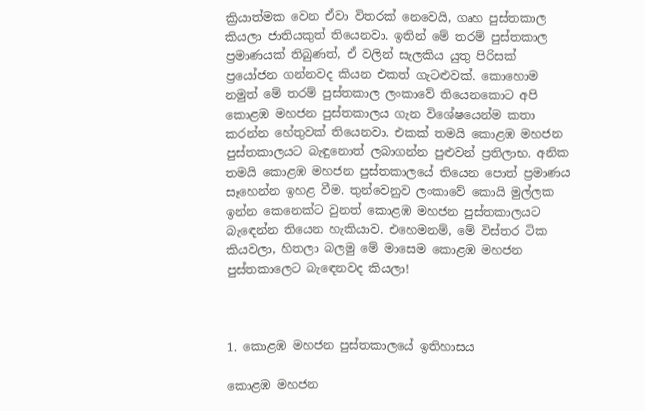ක්‍රියාත්මක වෙන ඒවා විතරක් නෙවෙයි, ගෘහ පුස්තකාල කියලා ජාතියකුත් තියෙනවා. ඉතින් මේ තරම් පුස්තකාල ප්‍රමාණයක් තිබුණත්, ඒ වලින් සැලකිය යුතු පිරිසක් ප්‍රයෝජන ගන්නවද කියන එකත් ගැටළුවක්. කොහොම නමුත් මේ තරම් පුස්තකාල ලංකාවේ තියෙනකොට අපි කොළඹ මහජන පුස්තකාලය ගැන විශේෂයෙන්ම කතා කරන්න හේතුවක් තියෙනවා. එකක් තමයි කොළඹ මහජන පුස්තකාලයට බැඳුනොත් ලබාගන්න පුළුවන් ප්‍රතිලාභ. අනික තමයි කොළඹ මහජන පුස්තකාලයේ තියෙන පොත් ප්‍රමාණය සෑහෙන්න ඉහළ වීම. තුන්වෙනුව ලංකාවේ කොයි මුල්ලක ඉන්න කෙනෙක්ට වුනත් කොළඹ මහජන පුස්‍තකාලයට බැඳෙන්න තියෙන හැකියාව. එහෙමනම්, මේ විස්තර ටික කියවලා, හිතලා බලමු මේ මාසෙම කොළඹ මහජන පුස්තකාලෙට බැඳෙනවද කියලා!



1. කොළඹ මහජන පුස්තකාලයේ ඉතිහාසය

කොළඹ මහජන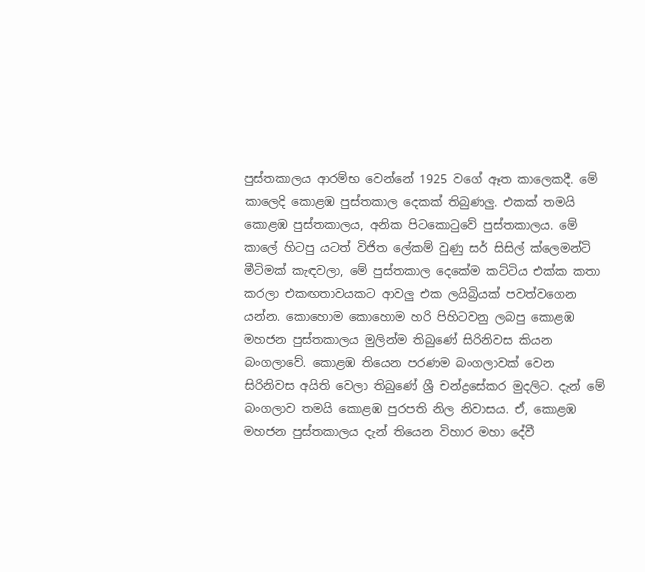පුස්තකාලය ආරම්භ වෙන්නේ 1925 වගේ ඈත කාලෙකදී. මේ කාලෙදි කොළඹ පුස්තකාල දෙකක් තිබුණලු. එකක් තමයි කොළඹ පුස්තකාලය, අනික පිටකොටුවේ පුස්තකාලය. මේ කාලේ හිටපු යටත් විජිත ලේකම් වුණු සර් සිසිල් ක්ලෙමන්ටි මීටිමක් කැඳවලා, මේ පුස්තකාල දෙකේම කට්ටිය එක්ක කතා කරලා එකඟතාවයකට ආවලු එක ලයිබ්‍රියක් පවත්වගෙන යන්න. කොහොම කොහොම හරි පිහිටවනු ලබපු කොළඹ මහජන පුස්තකාලය මුලින්ම තිබුණේ සිරිනිවස කියන බංගලාවේ. කොළඹ තියෙන පරණම බංගලාවක් වෙන සිරිනිවස අයිති වෙලා තිබුණේ ශ්‍රී චන්ද්‍රසේකර මුදලිට. දැන් මේ බංගලාව තමයි කොළඹ පුරපති නිල නිවාසය. ඒ, කොළඹ මහජන පුස්තකාලය දැන් තියෙන විහාර මහා දේවී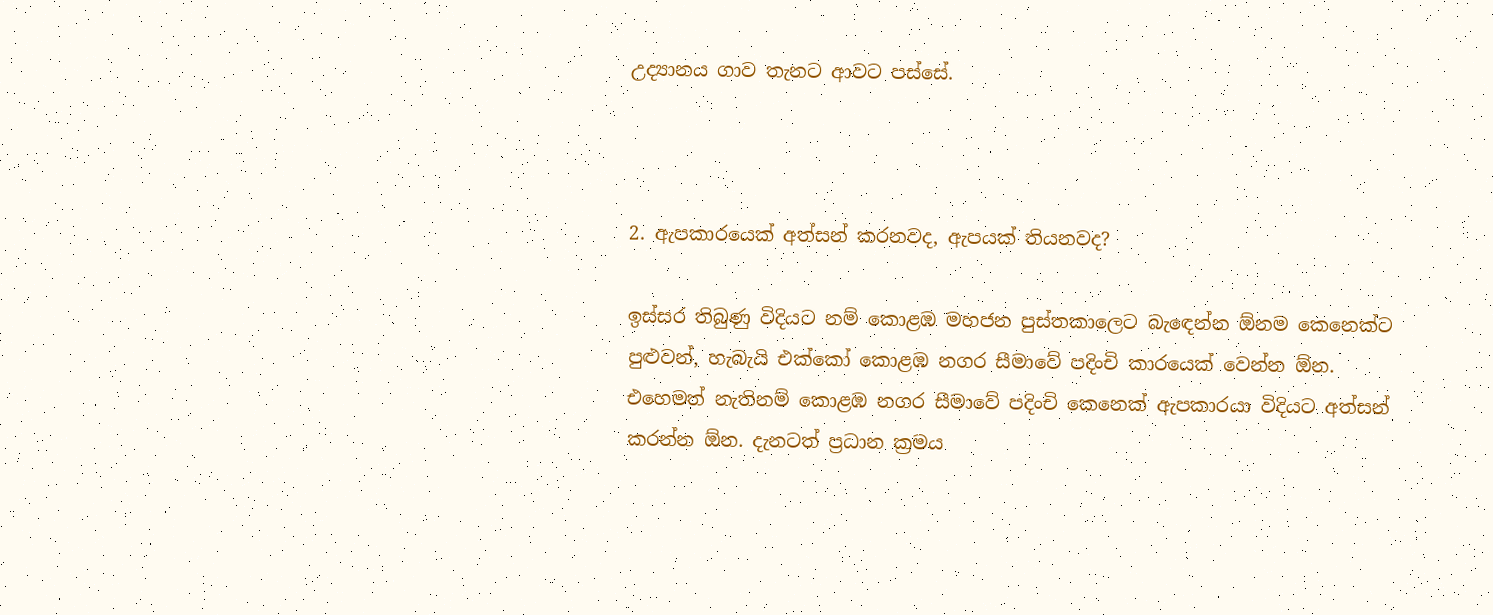උද්‍යානය ගාව තැනට ආවට පස්සේ.



2. ඇපකාරයෙක් අත්සන් කරනවද, ඇපයක් තියනවද?

ඉස්සර තිබුණු විදියට නම් කොළඹ මහජන පුස්තකාලෙට බැඳෙන්න ඕනම කෙනෙක්ට පුළුවන්, හැබැයි එක්කෝ කොළඹ නගර සීමාවේ පදිංචි කාරයෙක් වෙන්න ඕන. එහෙමත් නැතිනම් කොළඹ නගර සීමාවේ පදිංචි කෙනෙක් ඇපකාරයා විදියට අත්සන් කරන්න ඕන. දැනටත් ප්‍රධාන ක්‍රමය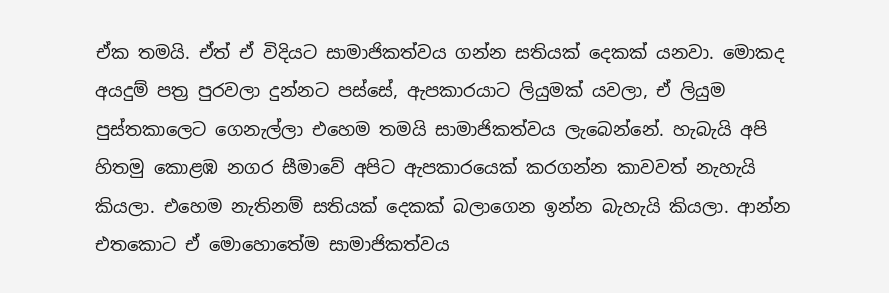ඒක තමයි. ඒත් ඒ විදියට සාමාජිකත්වය ගන්න සතියක් දෙකක් යනවා. මොකද අයදුම් පත්‍ර පුරවලා දුන්නට පස්සේ, ඇපකාරයාට ලියුමක් යවලා, ඒ ලියුම පුස්තකාලෙට ගෙනැල්ලා එහෙම තමයි සාමාජිකත්වය ලැබෙන්නේ. හැබැයි අපි හිතමු කොළඹ නගර සීමාවේ අපිට ඇපකාරයෙක් කරගන්න කාවවත් නැහැයි කියලා. එහෙම නැතිනම් සතියක් දෙකක් බලාගෙන ඉන්න බැහැයි කියලා. ආන්න එතකොට ඒ මොහොතේම සාමාජිකත්වය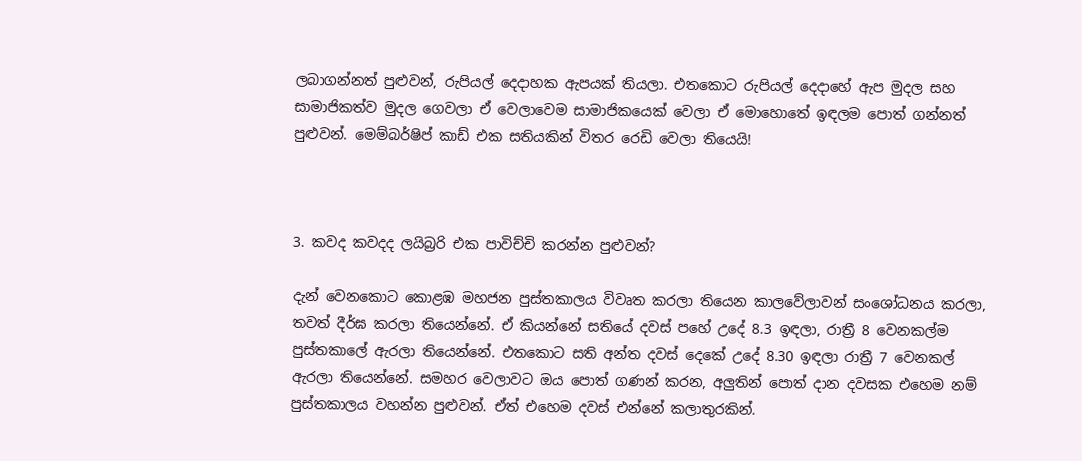ලබාගන්නත් පුළුවන්, රුපියල් දෙදාහක ඇපයක් තියලා. එතකොට රුපියල් දෙදාහේ ඇප මුදල සහ සාමාජිකත්ව මුදල ගෙවලා ඒ වෙලාවෙම සාමාජිකයෙක් වෙලා ඒ මොහොතේ ඉඳලම පොත් ගන්නත් පුළුවන්. මෙම්බර්ෂිප් කාඩ් එක සතියකින් විතර රෙඩි වෙලා තියෙයි!



3. කවද කවදද ලයිබ්‍රරි එක පාවිච්චි කරන්න පුළුවන්?

දැන් වෙනකොට කොළඹ මහජන පුස්තකාලය විවෘත කරලා තියෙන කාලවේලාවන් සංශෝධනය කරලා, තවත් දීර්ඝ කරලා තියෙන්නේ. ඒ කියන්නේ සතියේ දවස් පහේ උදේ 8.3 ඉඳලා, රාත්‍රී 8 වෙනකල්ම පුස්තකාලේ ඇරලා තියෙන්නේ. එතකොට සති අන්ත දවස් දෙකේ උදේ 8.30 ඉඳලා රාත්‍රී 7 වෙනකල් ඇරලා තියෙන්නේ. සමහර වෙලාවට ඔය පොත් ගණන් කරන, අලුතින් පොත් දාන දවසක එහෙම නම් පුස්තකාලය වහන්න පුළුවන්. ඒත් එහෙම දවස් එන්නේ කලාතුරකින්.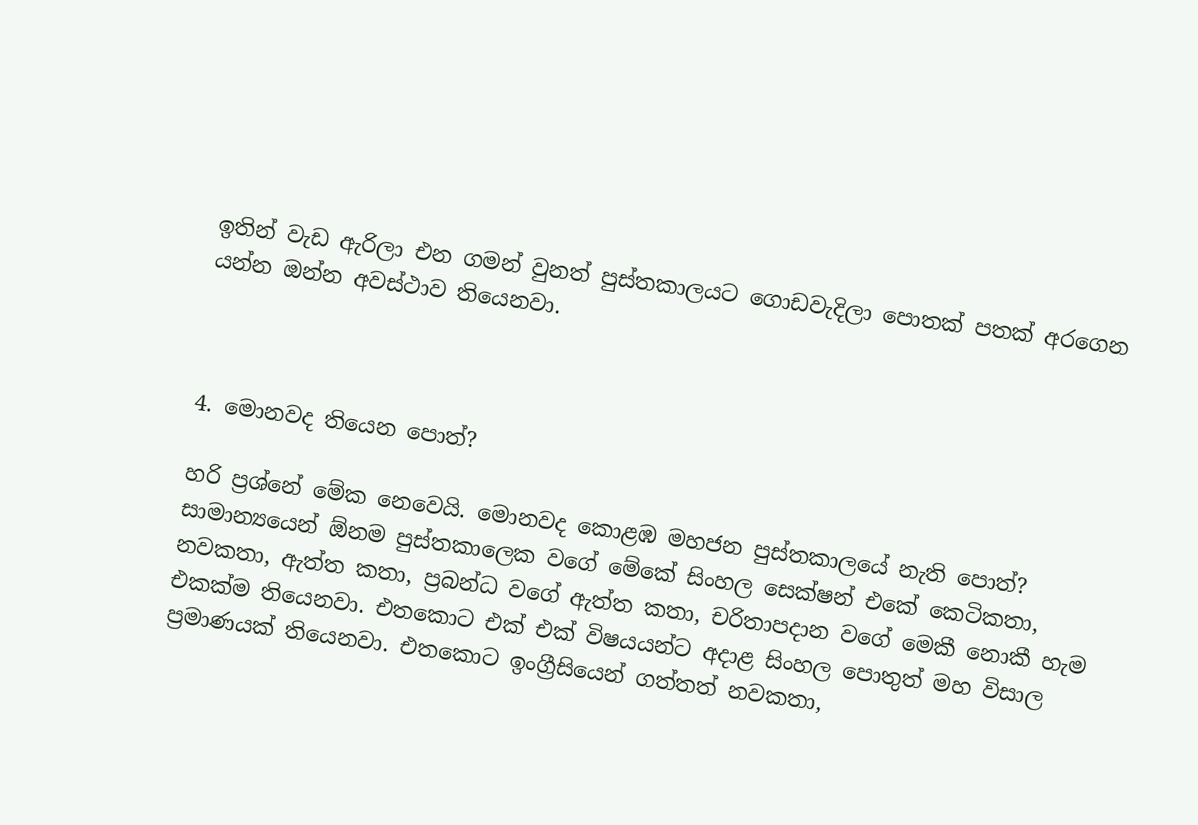ඉතින් වැඩ ඇරිලා එන ගමන් වුනත් පුස්තකාලයට ගොඩවැදිලා පොතක් පතක් අරගෙන යන්න ඔන්න අවස්ථාව තියෙනවා.



4. මොනවද තියෙන පොත්?

හරි ප්‍රශ්නේ මේක නෙවෙයි. මොනවද කොළඹ මහජන පුස්තකාලයේ නැති පොත්? සාමාන්‍යයෙන් ඕනම පුස්තකාලෙක වගේ මේකේ සිංහල සෙක්ෂන් එකේ කෙටිකතා, නවකතා, ඇත්ත කතා, ප්‍රබන්ධ වගේ ඇත්ත කතා, චරිතාපදාන වගේ මෙකී නොකී හැම එකක්ම තියෙනවා. එතකොට එක් එක් විෂයයන්ට අදාළ සිංහල පොතුත් මහ විසාල ප්‍රමාණයක් තියෙනවා. එතකොට ඉංග්‍රීසියෙන් ගත්තත් නවකතා,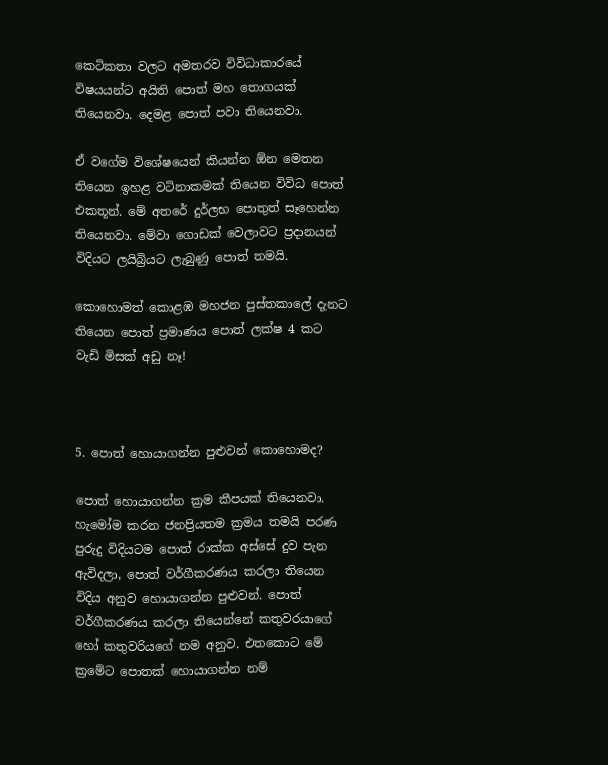කෙටිකතා වලට අමතරව විවිධාකාරයේ විෂයයන්ට අයිති පොත් මහ තොගයක් තියෙනවා. දෙමළ පොත් පවා තියෙනවා.

ඒ වගේම විශේෂයෙන් කියන්න ඕන මෙතන තියෙන ඉහළ වටිනාකමක් තියෙන විවිධ පොත් එකතූන්. මේ අතරේ දුර්ලභ පොතුත් සෑහෙන්න තියෙනවා. මේවා ගොඩක් වෙලාවට ප්‍රදානයන් විදියට ලයිබ්‍රියට ලැබුණු පොත් තමයි.

කොහොමත් කොළඹ මහජන පුස්තකාලේ දැනට තියෙන පොත් ප්‍රමාණය පොත් ලක්ෂ 4 කට වැඩි මිසක් අඩු නෑ!



5. පොත් හොයාගන්න පුළුවන් කොහොමද?

පොත් හොයාගන්න ක්‍රම කීපයක් තියෙනවා. හැමෝම කරන ජනප්‍රියතම ක්‍රමය තමයි පරණ පුරුදු විදියටම පොත් රාක්ක අස්සේ දුව පැන ඇවිදලා, පොත් වර්ගීකරණය කරලා තියෙන විදිය අනුව හොයාගන්න පුළුවන්. පොත් වර්ගීකරණය කරලා තියෙන්නේ කතුවරයාගේ හෝ කතුවරියගේ නම අනුව. එතකොට මේ ක්‍රමේට පොතක් හොයාගන්න නම්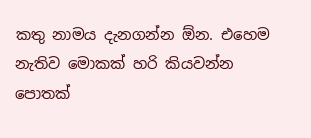කතු නාමය දැනගන්න ඕන. එහෙම නැතිව මොකක් හරි කියවන්න පොතක්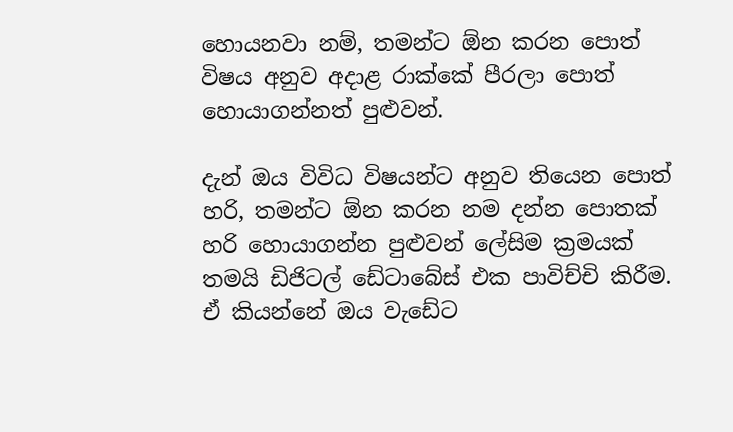හොයනවා නම්, තමන්ට ඕන කරන පොත් විෂය අනුව අදාළ රාක්කේ පීරලා පොත් හොයාගන්නත් පුළුවන්.

දැන් ඔය විවිධ විෂයන්ට අනුව තියෙන පොත් හරි, තමන්ට ඕන කරන නම දන්න පොතක් හරි හොයාගන්න පුළුවන් ලේසිම ක්‍රමයක් තමයි ඩිජිටල් ඩේටාබේස් එක පාවිච්චි කිරීම. ඒ කියන්නේ ඔය වැඩේට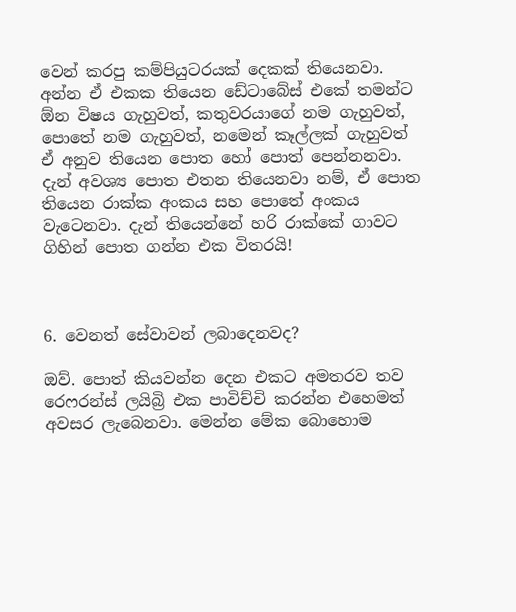වෙන් කරපු කම්පියුටරයක් දෙකක් තියෙනවා. අන්න ඒ එකක තියෙන ඩේටාබේස් එකේ තමන්ට ඕන විෂය ගැහුවත්, කතුවරයාගේ නම ගැහුවත්, පොතේ නම ගැහුවත්, නමෙන් කෑල්ලක් ගැහුවත් ඒ අනුව තියෙන පොත හෝ පොත් පෙන්නනවා. දැන් අවශ්‍ය පොත එතන තියෙනවා නම්, ඒ පොත තියෙන රාක්ක අංකය සහ පොතේ අංකය වැටෙනවා. දැන් තියෙන්නේ හරි රාක්කේ ගාවට ගිහින් පොත ගන්න එක විතරයි!



6. වෙනත් සේවාවන් ලබාදෙනවද?

ඔව්. පොත් කියවන්න දෙන එකට අමතරව තව රෙෆරන්ස් ලයිබ්‍රි එක පාවිච්චි කරන්න එහෙමත් අවසර ලැබෙනවා. මෙන්න මේක බොහොම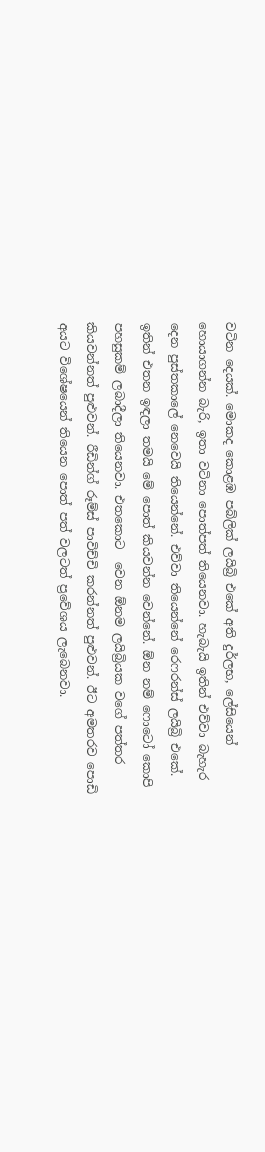වටින දෙයක්. මොකද කොළඹ පබ්ලික් ලයිබ්‍රි එකේ අති දුර්ලභ, ලේසියෙන් හොයාගන්න බැරි, ඉතා වටිනා පොත්පත් තියෙනවා. හැබැයි ඉතින් එව්වා බැහැර දෙන පුස්තකාලේ නෙවෙයි තියෙන්නේ. එව්වා තියෙන්නේ රෙෆරන්ස් ලයිබ්‍රි එකේ. ඉතින් එතන ඉඳලා තමයි මේ පොත් කියවන්න වෙන්නේ. ඕන නම් ෆොටෝ කොපි පහසුකම් ලබාදීලා තියෙනවා. එතකොට  වෙන ඕනම ලයිබ්‍රියක වගේ පත්තර කියවන්නත් පුළුවන්. රීඩින්ග් රූම්ස් පාවිච්චි කරන්නත් පුළුවන්. ඊට අමතරව පොඩි අයට විශේෂයෙන් තියෙන පොත් පත් වලටත් ප්‍රවේශය ලැබෙනවා.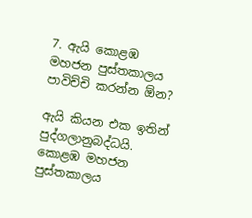7. ඇයි කොළඹ මහජන පුස්තකාලය පාවිච්චි කරන්න ඕන?

ඇයි කියන එක ඉතින් පුද්ගලානුබද්ධයි. කොළඹ මහජන පුස්තකාලය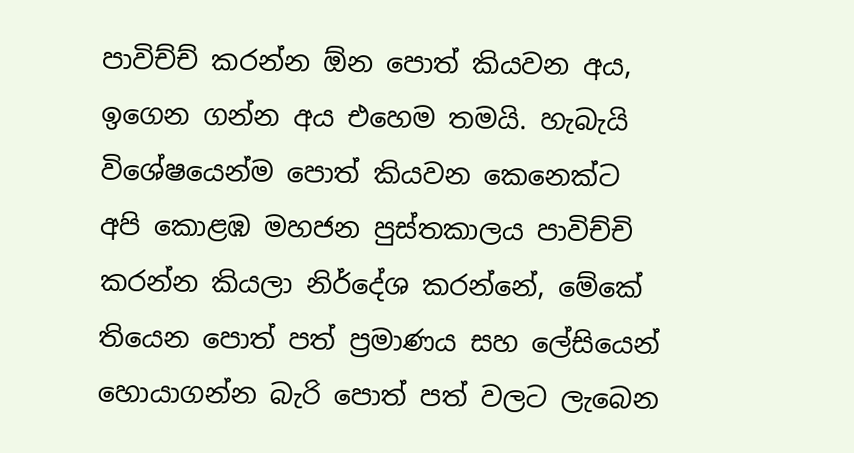පාවිච්ච් කරන්න ඕන පොත් කියවන අය, ඉගෙන ගන්න අය එහෙම තමයි. හැබැයි විශේෂයෙන්ම පොත් කියවන කෙනෙක්ට අපි කොළඹ මහජන පුස්තකාලය පාවිච්චි කරන්න කියලා නිර්දේශ කරන්නේ, මේකේ තියෙන පොත් පත් ප්‍රමාණය සහ ලේසියෙන් හොයාගන්න බැරි පොත් පත් වලට ලැබෙන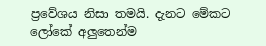ප්‍රවේශය නිසා තමයි. දැනට මේකට ලෝකේ අලුතෙන්ම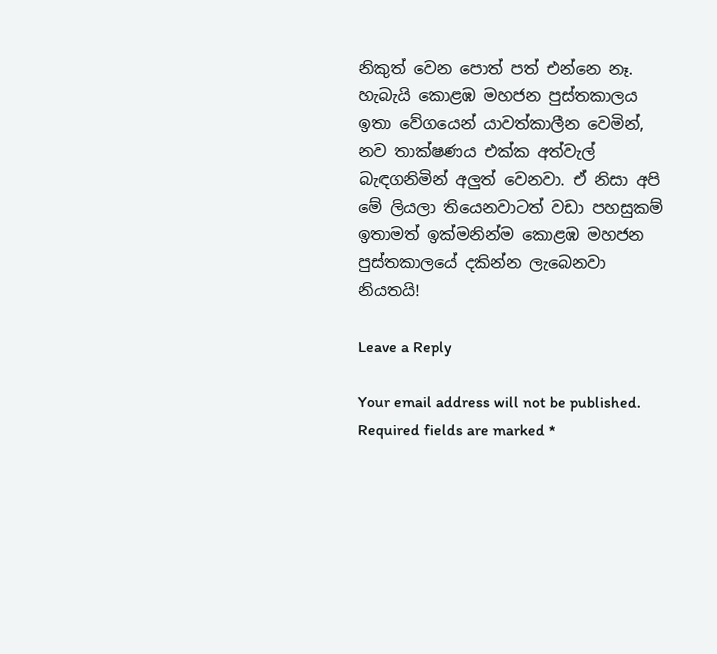නිකුත් වෙන පොත් පත් එන්නෙ නෑ. හැබැයි කොළඹ මහජන පුස්තකාලය ඉතා වේගයෙන් යාවත්කාලීන වෙමින්, නව තාක්ෂණය එක්ක අත්වැල් බැඳගනිමින් අලුත් වෙනවා. ඒ නිසා අපි මේ ලියලා තියෙනවාටත් වඩා පහසුකම් ඉතාමත් ඉක්මනින්ම කොළඹ මහජන පුස්තකාලයේ දකින්න ලැබෙනවා නියතයි!

Leave a Reply

Your email address will not be published. Required fields are marked *